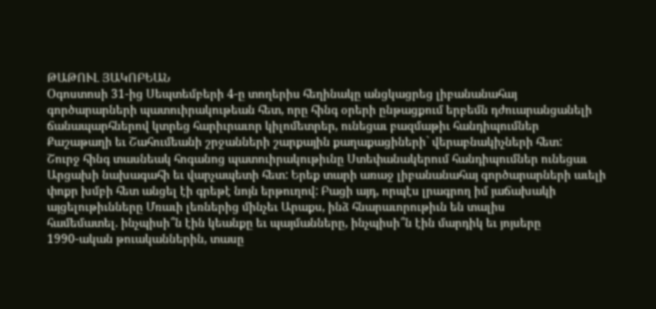ԹԱԹՈՒԼ ՅԱԿՈԲԵԱՆ
Օգոստոսի 31-ից Սեպտեմբերի 4-ը տողերիս հեղինակը անցկացրեց լիբանանահայ
գործարարների պատուիրակութեան հետ, որը հինգ օրերի ընթացքում երբեմն դժուարանցանելի
ճանապարհներով կտրեց հարիւրաւոր կիլոմետրեր, ունեցաւ բազմաթիւ հանդիպումներ
Քաշաթաղի եւ Շահումեանի շրջանների շարքային քաղաքացիների` վերաբնակիչների հետ:
Շուրջ հինգ տասնեակ հոգանոց պատուիրակութիւնը Ստեփանակերում հանդիպումներ ունեցաւ
Արցախի նախագահի եւ վարչապետի հետ: Երեք տարի առաջ լիբանանահայ գործարարների աւելի
փոքր խմբի հետ անցել էի գրեթէ նոյն երթուղով: Բացի այդ, որպէս լրագրող իմ յաճախակի
այցելութիւնները Մռաւի լեռներից մինչեւ Արաքս, ինձ հնարաւորութիւն են տալիս
համեմատել. ինչպիսի՞ն էին կեանքը եւ պայմանները, ինչպիսի՞ն էին մարդիկ եւ յոյսերը
1990-ական թուականներին, տասը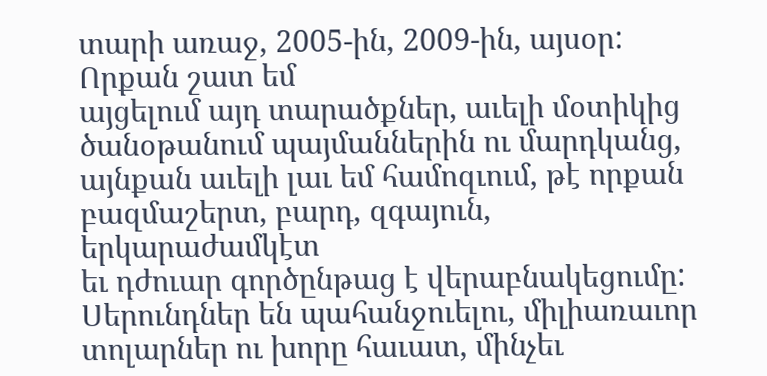տարի առաջ, 2005-ին, 2009-ին, այսօր: Որքան շատ եմ
այցելում այդ տարածքներ, աւելի մօտիկից ծանօթանում պայմաններին ու մարդկանց,
այնքան աւելի լաւ եմ համոզւում, թէ որքան բազմաշերտ, բարդ, զգայուն, երկարաժամկէտ
եւ դժուար գործընթաց է վերաբնակեցումը: Սերունդներ են պահանջուելու, միլիառաւոր
տոլարներ ու խորը հաւատ, մինչեւ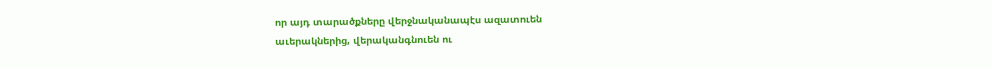որ այդ տարածքները վերջնականապէս ազատուեն
աւերակներից, վերականգնուեն ու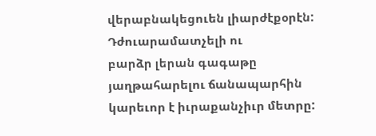վերաբնակեցուեն լիարժէքօրէն: Դժուարամատչելի ու
բարձր լերան գագաթը յաղթահարելու ճանապարհին կարեւոր է իւրաքանչիւր մետրը: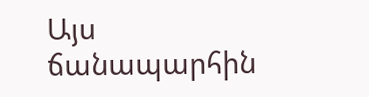Այս
ճանապարհին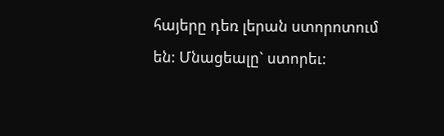հայերը դեռ լերան ստորոտում են: Մնացեալը` ստորեւ: